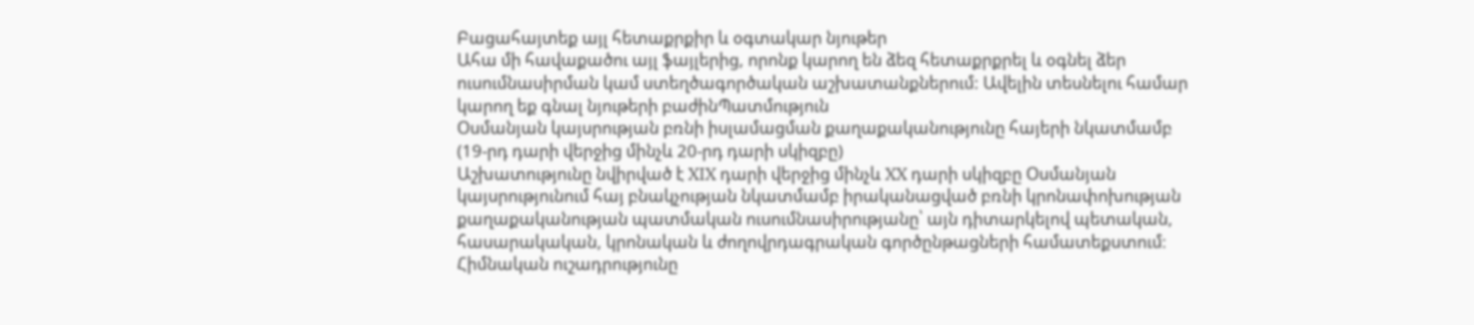Բացահայտեք այլ հետաքրքիր և օգտակար նյութեր
Ահա մի հավաքածու այլ ֆայլերից, որոնք կարող են ձեզ հետաքրքրել և օգնել ձեր ուսումնասիրման կամ ստեղծագործական աշխատանքներում: Ավելին տեսնելու համար կարող եք գնալ նյութերի բաժինՊատմություն
Օսմանյան կայսրության բռնի իսլամացման քաղաքականությունը հայերի նկատմամբ (19-րդ դարի վերջից մինչև 20-րդ դարի սկիզբը)
Աշխատությունը նվիրված է XIX դարի վերջից մինչև XX դարի սկիզբը Օսմանյան կայսրությունում հայ բնակչության նկատմամբ իրականացված բռնի կրոնափոխության քաղաքականության պատմական ուսումնասիրությանը՝ այն դիտարկելով պետական, հասարակական, կրոնական և ժողովրդագրական գործընթացների համատեքստում։ Հիմնական ուշադրությունը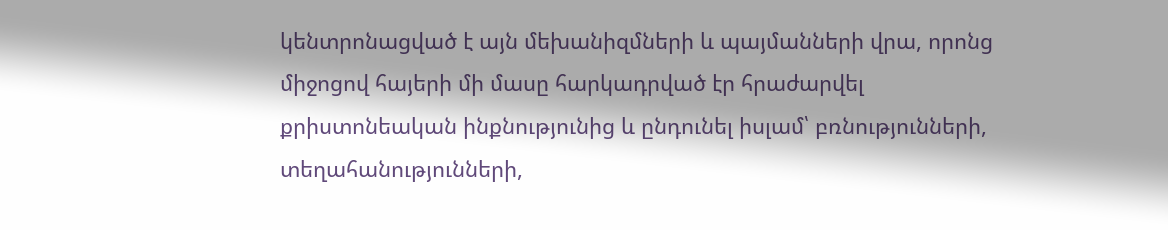կենտրոնացված է այն մեխանիզմների և պայմանների վրա, որոնց միջոցով հայերի մի մասը հարկադրված էր հրաժարվել քրիստոնեական ինքնությունից և ընդունել իսլամ՝ բռնությունների, տեղահանությունների,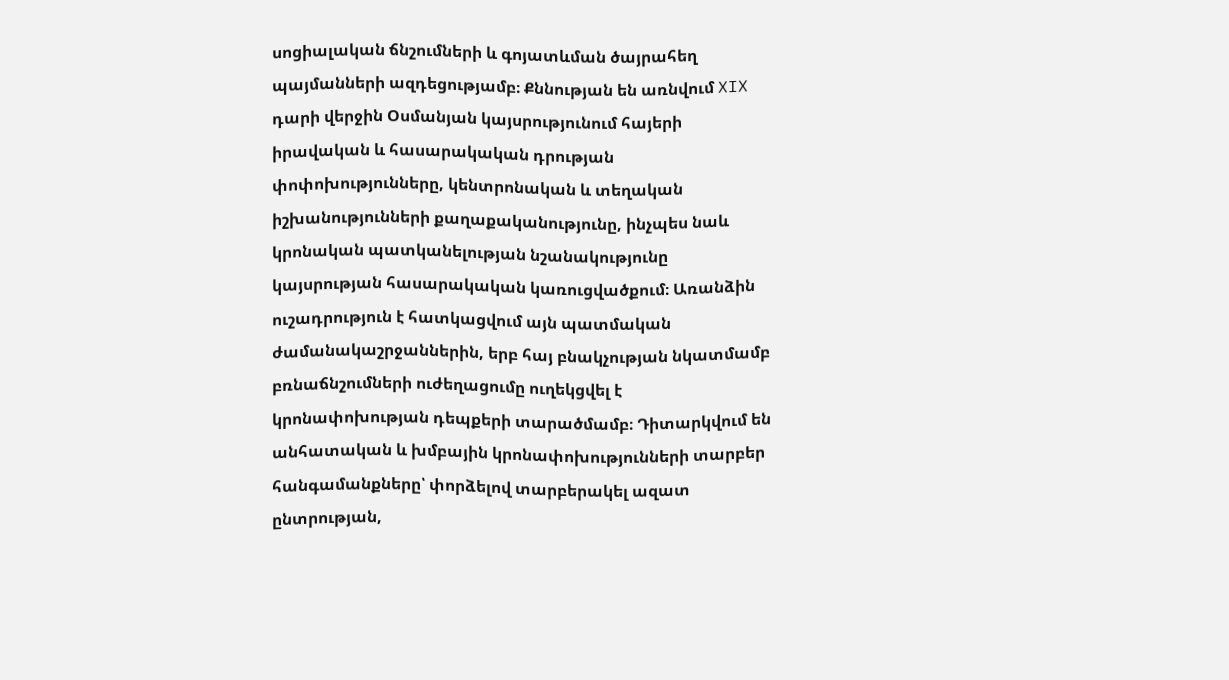սոցիալական ճնշումների և գոյատևման ծայրահեղ պայմանների ազդեցությամբ։ Քննության են առնվում XIX դարի վերջին Օսմանյան կայսրությունում հայերի իրավական և հասարակական դրության փոփոխությունները, կենտրոնական և տեղական իշխանությունների քաղաքականությունը, ինչպես նաև կրոնական պատկանելության նշանակությունը կայսրության հասարակական կառուցվածքում։ Առանձին ուշադրություն է հատկացվում այն պատմական ժամանակաշրջաններին, երբ հայ բնակչության նկատմամբ բռնաճնշումների ուժեղացումը ուղեկցվել է կրոնափոխության դեպքերի տարածմամբ։ Դիտարկվում են անհատական և խմբային կրոնափոխությունների տարբեր հանգամանքները՝ փորձելով տարբերակել ազատ ընտրության,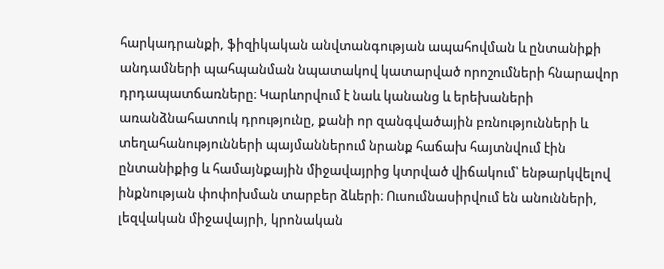հարկադրանքի, ֆիզիկական անվտանգության ապահովման և ընտանիքի անդամների պահպանման նպատակով կատարված որոշումների հնարավոր դրդապատճառները։ Կարևորվում է նաև կանանց և երեխաների առանձնահատուկ դրությունը, քանի որ զանգվածային բռնությունների և տեղահանությունների պայմաններում նրանք հաճախ հայտնվում էին ընտանիքից և համայնքային միջավայրից կտրված վիճակում՝ ենթարկվելով ինքնության փոփոխման տարբեր ձևերի։ Ուսումնասիրվում են անունների, լեզվական միջավայրի, կրոնական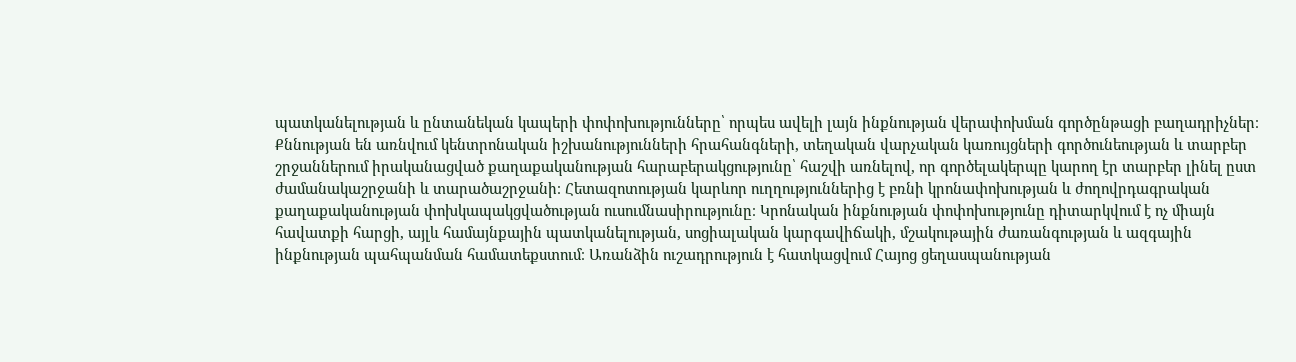պատկանելության և ընտանեկան կապերի փոփոխությունները՝ որպես ավելի լայն ինքնության վերափոխման գործընթացի բաղադրիչներ։ Քննության են առնվում կենտրոնական իշխանությունների հրահանգների, տեղական վարչական կառույցների գործունեության և տարբեր շրջաններում իրականացված քաղաքականության հարաբերակցությունը՝ հաշվի առնելով, որ գործելակերպը կարող էր տարբեր լինել ըստ ժամանակաշրջանի և տարածաշրջանի։ Հետազոտության կարևոր ուղղություններից է բռնի կրոնափոխության և ժողովրդագրական քաղաքականության փոխկապակցվածության ուսումնասիրությունը։ Կրոնական ինքնության փոփոխությունը դիտարկվում է ոչ միայն հավատքի հարցի, այլև համայնքային պատկանելության, սոցիալական կարգավիճակի, մշակութային ժառանգության և ազգային ինքնության պահպանման համատեքստում։ Առանձին ուշադրություն է հատկացվում Հայոց ցեղասպանության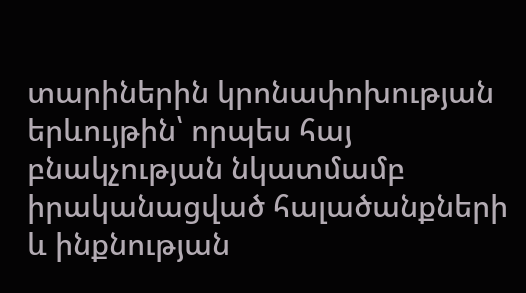տարիներին կրոնափոխության երևույթին՝ որպես հայ բնակչության նկատմամբ իրականացված հալածանքների և ինքնության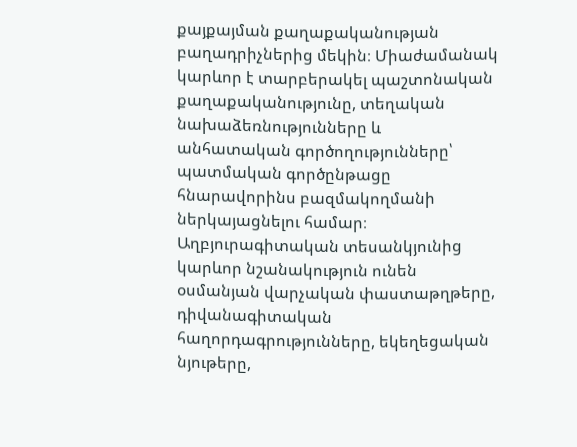քայքայման քաղաքականության բաղադրիչներից մեկին։ Միաժամանակ կարևոր է տարբերակել պաշտոնական քաղաքականությունը, տեղական նախաձեռնությունները և անհատական գործողությունները՝ պատմական գործընթացը հնարավորինս բազմակողմանի ներկայացնելու համար։ Աղբյուրագիտական տեսանկյունից կարևոր նշանակություն ունեն օսմանյան վարչական փաստաթղթերը, դիվանագիտական հաղորդագրությունները, եկեղեցական նյութերը,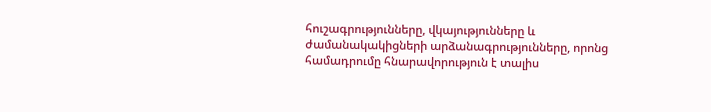հուշագրությունները, վկայությունները և ժամանակակիցների արձանագրությունները, որոնց համադրումը հնարավորություն է տալիս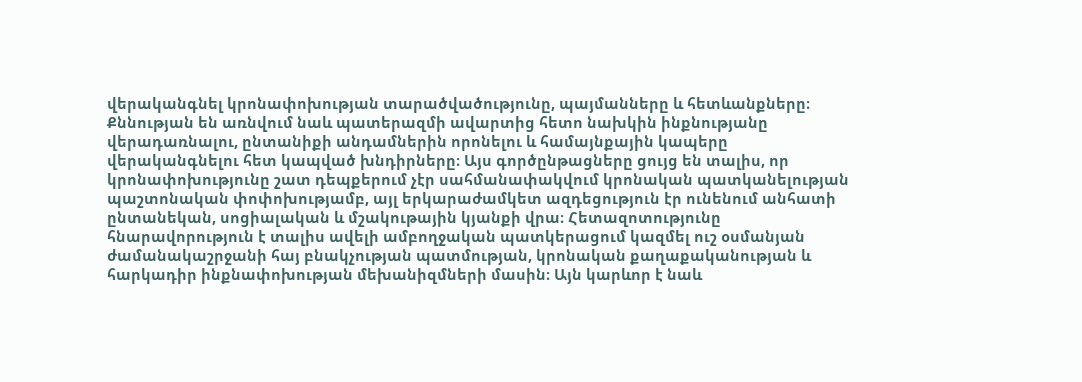վերականգնել կրոնափոխության տարածվածությունը, պայմանները և հետևանքները։ Քննության են առնվում նաև պատերազմի ավարտից հետո նախկին ինքնությանը վերադառնալու, ընտանիքի անդամներին որոնելու և համայնքային կապերը վերականգնելու հետ կապված խնդիրները։ Այս գործընթացները ցույց են տալիս, որ կրոնափոխությունը շատ դեպքերում չէր սահմանափակվում կրոնական պատկանելության պաշտոնական փոփոխությամբ, այլ երկարաժամկետ ազդեցություն էր ունենում անհատի ընտանեկան, սոցիալական և մշակութային կյանքի վրա։ Հետազոտությունը հնարավորություն է տալիս ավելի ամբողջական պատկերացում կազմել ուշ օսմանյան ժամանակաշրջանի հայ բնակչության պատմության, կրոնական քաղաքականության և հարկադիր ինքնափոխության մեխանիզմների մասին։ Այն կարևոր է նաև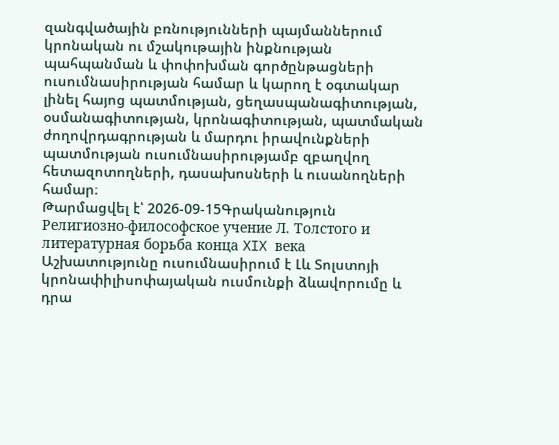զանգվածային բռնությունների պայմաններում կրոնական ու մշակութային ինքնության պահպանման և փոփոխման գործընթացների ուսումնասիրության համար և կարող է օգտակար լինել հայոց պատմության, ցեղասպանագիտության, օսմանագիտության, կրոնագիտության, պատմական ժողովրդագրության և մարդու իրավունքների պատմության ուսումնասիրությամբ զբաղվող հետազոտողների, դասախոսների և ուսանողների համար։
Թարմացվել է՝ 2026-09-15Գրականություն
Религиозно-философское учение Л. Толстого и литературная борьба конца XIX века
Աշխատությունը ուսումնասիրում է Լև Տոլստոյի կրոնափիլիսոփայական ուսմունքի ձևավորումը և դրա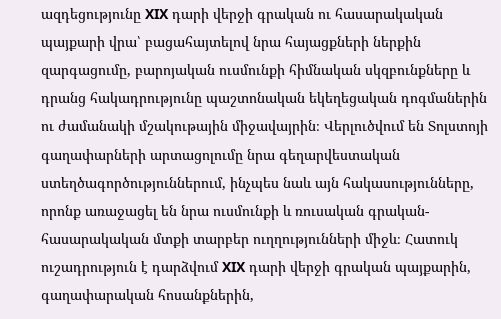ազդեցությունը XIX դարի վերջի գրական ու հասարակական պայքարի վրա՝ բացահայտելով նրա հայացքների ներքին զարգացումը, բարոյական ուսմունքի հիմնական սկզբունքները և դրանց հակադրությունը պաշտոնական եկեղեցական դոգմաներին ու ժամանակի մշակութային միջավայրին։ Վերլուծվում են Տոլստոյի գաղափարների արտացոլումը նրա գեղարվեստական ստեղծագործություններում, ինչպես նաև այն հակասությունները, որոնք առաջացել են նրա ուսմունքի և ռուսական գրական-հասարակական մտքի տարբեր ուղղությունների միջև։ Հատուկ ուշադրություն է դարձվում XIX դարի վերջի գրական պայքարին, գաղափարական հոսանքներին,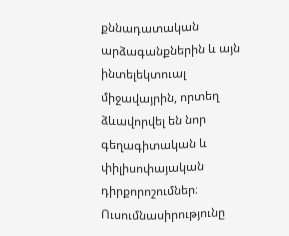քննադատական արձագանքներին և այն ինտելեկտուալ միջավայրին, որտեղ ձևավորվել են նոր գեղագիտական և փիլիսոփայական դիրքորոշումներ։ Ուսումնասիրությունը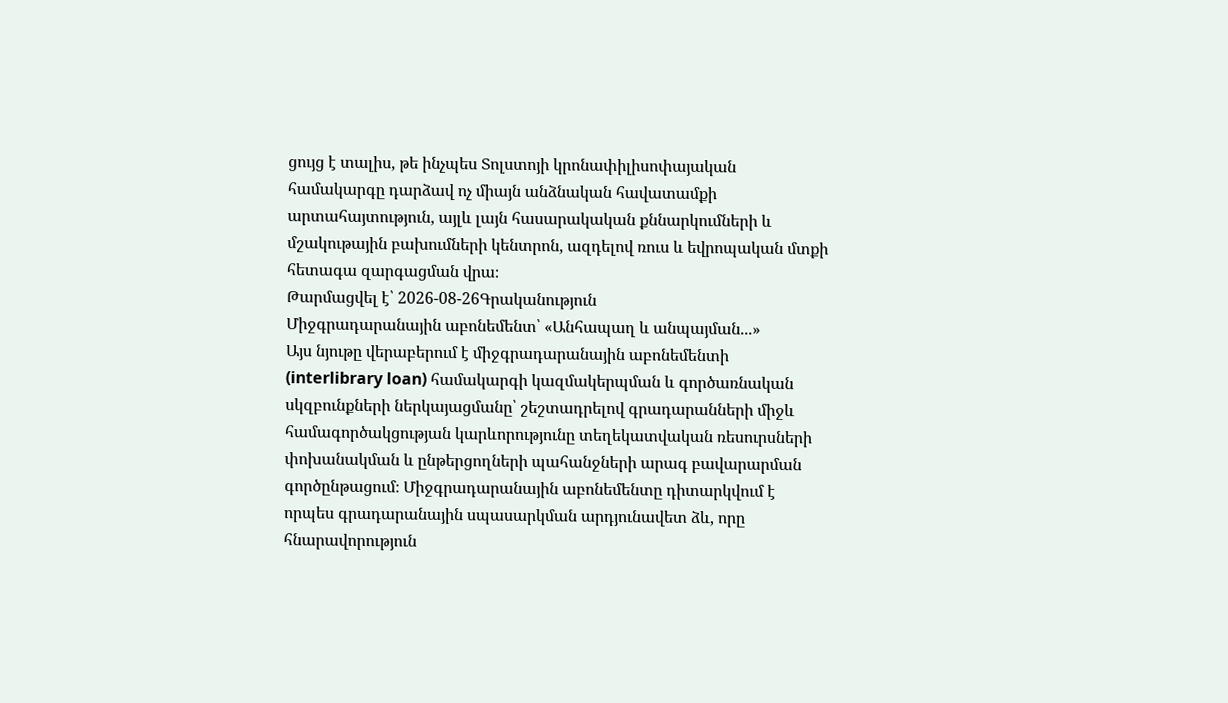ցույց է տալիս, թե ինչպես Տոլստոյի կրոնափիլիսոփայական համակարգը դարձավ ոչ միայն անձնական հավատամքի արտահայտություն, այլև լայն հասարակական քննարկումների և մշակութային բախումների կենտրոն, ազդելով ռուս և եվրոպական մտքի հետագա զարգացման վրա։
Թարմացվել է՝ 2026-08-26Գրականություն
Միջգրադարանային աբոնեմենտ՝ «Անհապաղ և անպայման...»
Այս նյութը վերաբերում է միջգրադարանային աբոնեմենտի (interlibrary loan) համակարգի կազմակերպման և գործառնական սկզբունքների ներկայացմանը՝ շեշտադրելով գրադարանների միջև համագործակցության կարևորությունը տեղեկատվական ռեսուրսների փոխանակման և ընթերցողների պահանջների արագ բավարարման գործընթացում։ Միջգրադարանային աբոնեմենտը դիտարկվում է որպես գրադարանային սպասարկման արդյունավետ ձև, որը հնարավորություն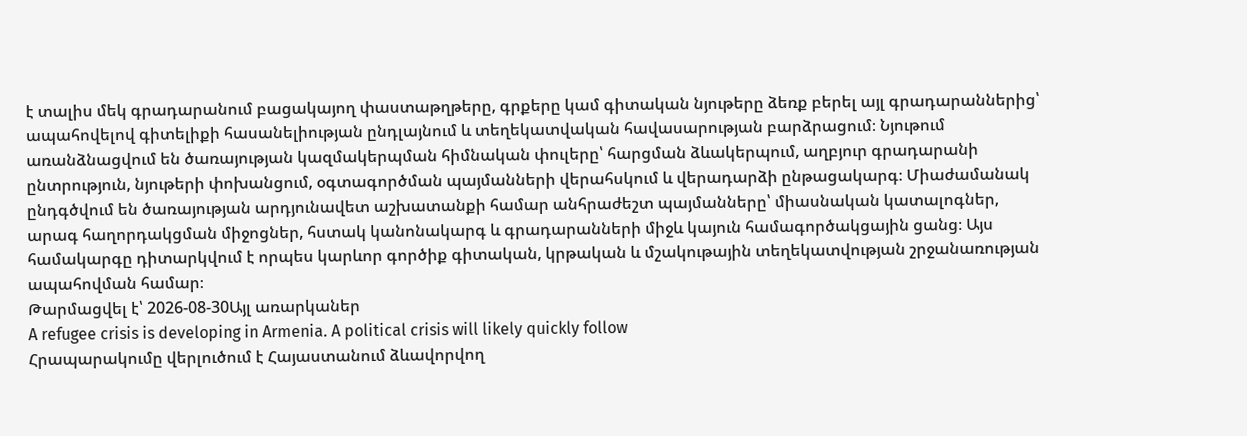է տալիս մեկ գրադարանում բացակայող փաստաթղթերը, գրքերը կամ գիտական նյութերը ձեռք բերել այլ գրադարաններից՝ ապահովելով գիտելիքի հասանելիության ընդլայնում և տեղեկատվական հավասարության բարձրացում։ Նյութում առանձնացվում են ծառայության կազմակերպման հիմնական փուլերը՝ հարցման ձևակերպում, աղբյուր գրադարանի ընտրություն, նյութերի փոխանցում, օգտագործման պայմանների վերահսկում և վերադարձի ընթացակարգ։ Միաժամանակ ընդգծվում են ծառայության արդյունավետ աշխատանքի համար անհրաժեշտ պայմանները՝ միասնական կատալոգներ, արագ հաղորդակցման միջոցներ, հստակ կանոնակարգ և գրադարանների միջև կայուն համագործակցային ցանց։ Այս համակարգը դիտարկվում է որպես կարևոր գործիք գիտական, կրթական և մշակութային տեղեկատվության շրջանառության ապահովման համար։
Թարմացվել է՝ 2026-08-30Այլ առարկաներ
A refugee crisis is developing in Armenia. A political crisis will likely quickly follow
Հրապարակումը վերլուծում է Հայաստանում ձևավորվող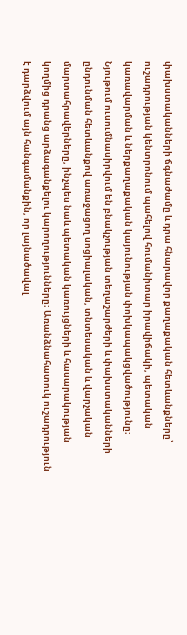փախստականների ճգնաժամը և դրա հնարավոր քաղաքական հետևանքները՝ ուշադրության կենտրոնում պահելով հումանիտար իրավիճակի, պետական կառավարման և ներքաղաքական կայունության փոխկապակցվածությունը։ Նյութում ուսումնասիրվում են բնակչության տեղաշարժերի և փախստականների ընդունման հետևանքով առաջացող սոցիալական, տնտեսական և վարչական մարտահրավերները, ինչպես նաև պետական կառույցների և հասարակության կողմից դրանց արձագանքելու կարողությունները։ Առանձնահատուկ ուշադրություն է դարձվում այն հանգամանքին, որ լայնածավալ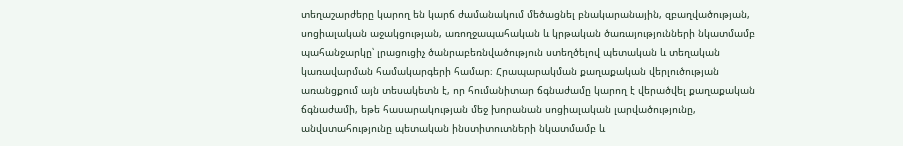տեղաշարժերը կարող են կարճ ժամանակում մեծացնել բնակարանային, զբաղվածության, սոցիալական աջակցության, առողջապահական և կրթական ծառայությունների նկատմամբ պահանջարկը՝ լրացուցիչ ծանրաբեռնվածություն ստեղծելով պետական և տեղական կառավարման համակարգերի համար։ Հրապարակման քաղաքական վերլուծության առանցքում այն տեսակետն է, որ հումանիտար ճգնաժամը կարող է վերածվել քաղաքական ճգնաժամի, եթե հասարակության մեջ խորանան սոցիալական լարվածությունը, անվստահությունը պետական ինստիտուտների նկատմամբ և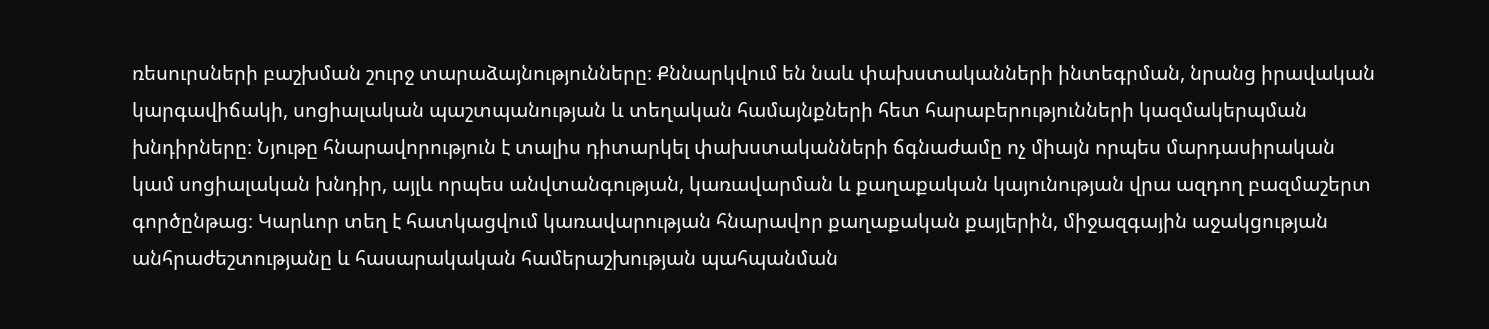ռեսուրսների բաշխման շուրջ տարաձայնությունները։ Քննարկվում են նաև փախստականների ինտեգրման, նրանց իրավական կարգավիճակի, սոցիալական պաշտպանության և տեղական համայնքների հետ հարաբերությունների կազմակերպման խնդիրները։ Նյութը հնարավորություն է տալիս դիտարկել փախստականների ճգնաժամը ոչ միայն որպես մարդասիրական կամ սոցիալական խնդիր, այլև որպես անվտանգության, կառավարման և քաղաքական կայունության վրա ազդող բազմաշերտ գործընթաց։ Կարևոր տեղ է հատկացվում կառավարության հնարավոր քաղաքական քայլերին, միջազգային աջակցության անհրաժեշտությանը և հասարակական համերաշխության պահպանման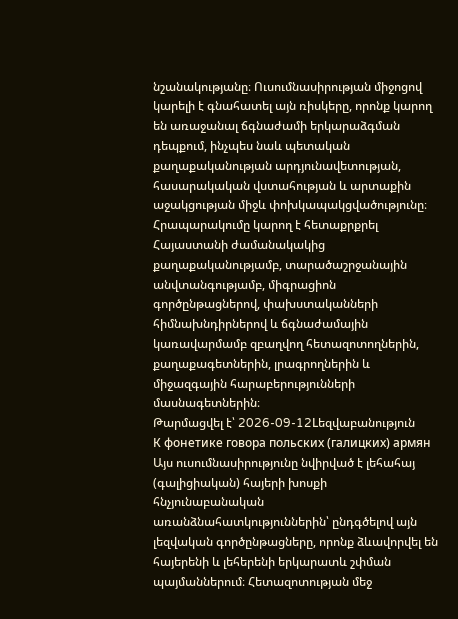նշանակությանը։ Ուսումնասիրության միջոցով կարելի է գնահատել այն ռիսկերը, որոնք կարող են առաջանալ ճգնաժամի երկարաձգման դեպքում, ինչպես նաև պետական քաղաքականության արդյունավետության, հասարակական վստահության և արտաքին աջակցության միջև փոխկապակցվածությունը։ Հրապարակումը կարող է հետաքրքրել Հայաստանի ժամանակակից քաղաքականությամբ, տարածաշրջանային անվտանգությամբ, միգրացիոն գործընթացներով, փախստականների հիմնախնդիրներով և ճգնաժամային կառավարմամբ զբաղվող հետազոտողներին, քաղաքագետներին, լրագրողներին և միջազգային հարաբերությունների մասնագետներին։
Թարմացվել է՝ 2026-09-12Lեզվաբանություն
К фонетике говора польских (галицких) армян
Այս ուսումնասիրությունը նվիրված է լեհահայ (գալիցիական) հայերի խոսքի հնչյունաբանական առանձնահատկություններին՝ ընդգծելով այն լեզվական գործընթացները, որոնք ձևավորվել են հայերենի և լեհերենի երկարատև շփման պայմաններում։ Հետազոտության մեջ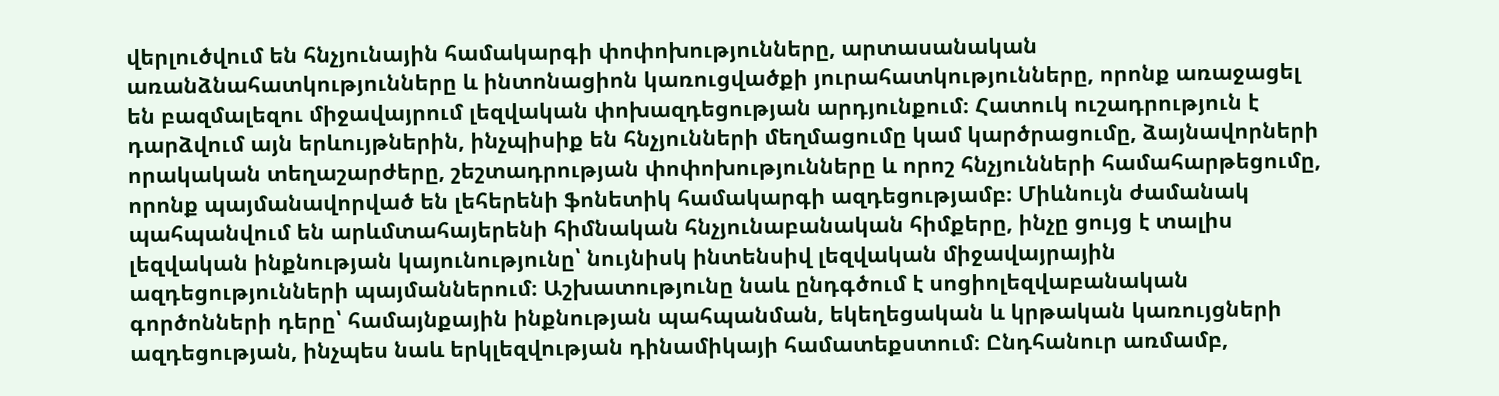վերլուծվում են հնչյունային համակարգի փոփոխությունները, արտասանական առանձնահատկությունները և ինտոնացիոն կառուցվածքի յուրահատկությունները, որոնք առաջացել են բազմալեզու միջավայրում լեզվական փոխազդեցության արդյունքում։ Հատուկ ուշադրություն է դարձվում այն երևույթներին, ինչպիսիք են հնչյունների մեղմացումը կամ կարծրացումը, ձայնավորների որակական տեղաշարժերը, շեշտադրության փոփոխությունները և որոշ հնչյունների համահարթեցումը, որոնք պայմանավորված են լեհերենի ֆոնետիկ համակարգի ազդեցությամբ։ Միևնույն ժամանակ պահպանվում են արևմտահայերենի հիմնական հնչյունաբանական հիմքերը, ինչը ցույց է տալիս լեզվական ինքնության կայունությունը՝ նույնիսկ ինտենսիվ լեզվական միջավայրային ազդեցությունների պայմաններում։ Աշխատությունը նաև ընդգծում է սոցիոլեզվաբանական գործոնների դերը՝ համայնքային ինքնության պահպանման, եկեղեցական և կրթական կառույցների ազդեցության, ինչպես նաև երկլեզվության դինամիկայի համատեքստում։ Ընդհանուր առմամբ,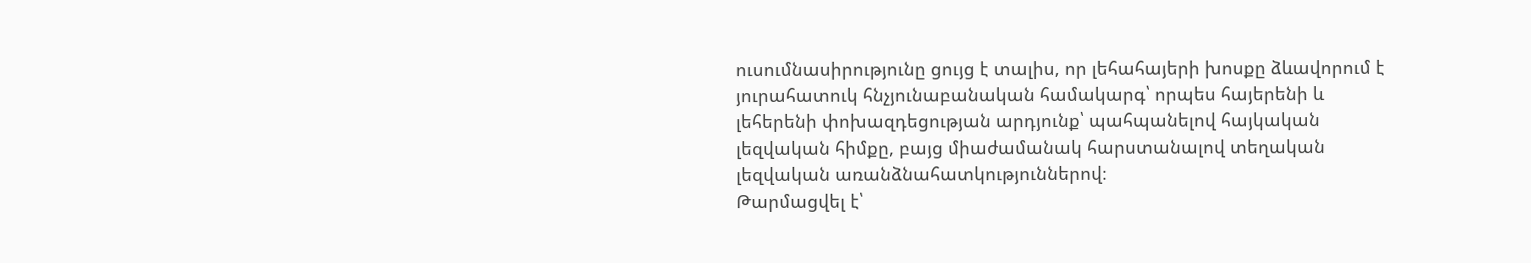ուսումնասիրությունը ցույց է տալիս, որ լեհահայերի խոսքը ձևավորում է յուրահատուկ հնչյունաբանական համակարգ՝ որպես հայերենի և լեհերենի փոխազդեցության արդյունք՝ պահպանելով հայկական լեզվական հիմքը, բայց միաժամանակ հարստանալով տեղական լեզվական առանձնահատկություններով։
Թարմացվել է՝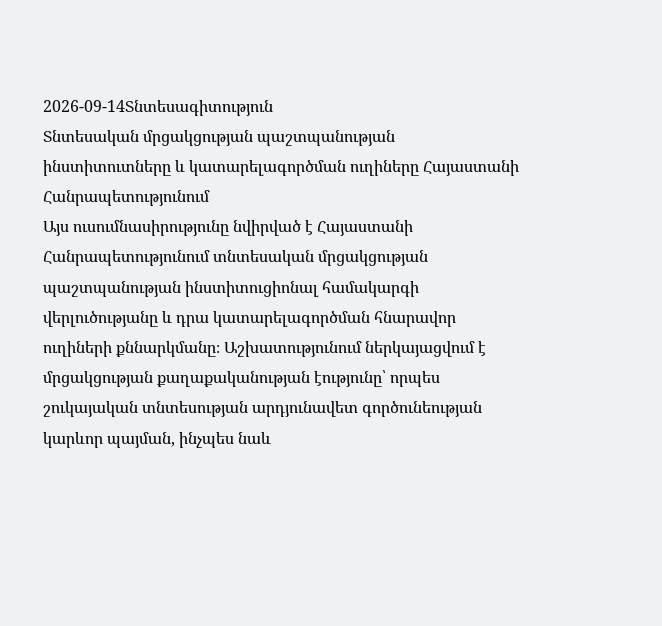2026-09-14Տնտեսագիտություն
Տնտեսական մրցակցության պաշտպանության ինստիտուտները և կատարելագործման ուղիները Հայաստանի Հանրապետությունում
Այս ուսումնասիրությունը նվիրված է Հայաստանի Հանրապետությունում տնտեսական մրցակցության պաշտպանության ինստիտուցիոնալ համակարգի վերլուծությանը և դրա կատարելագործման հնարավոր ուղիների քննարկմանը։ Աշխատությունում ներկայացվում է մրցակցության քաղաքականության էությունը՝ որպես շուկայական տնտեսության արդյունավետ գործունեության կարևոր պայման, ինչպես նաև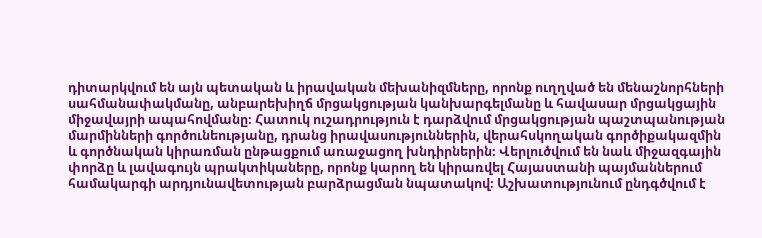դիտարկվում են այն պետական և իրավական մեխանիզմները, որոնք ուղղված են մենաշնորհների սահմանափակմանը, անբարեխիղճ մրցակցության կանխարգելմանը և հավասար մրցակցային միջավայրի ապահովմանը։ Հատուկ ուշադրություն է դարձվում մրցակցության պաշտպանության մարմինների գործունեությանը, դրանց իրավասություններին, վերահսկողական գործիքակազմին և գործնական կիրառման ընթացքում առաջացող խնդիրներին։ Վերլուծվում են նաև միջազգային փորձը և լավագույն պրակտիկաները, որոնք կարող են կիրառվել Հայաստանի պայմաններում համակարգի արդյունավետության բարձրացման նպատակով։ Աշխատությունում ընդգծվում է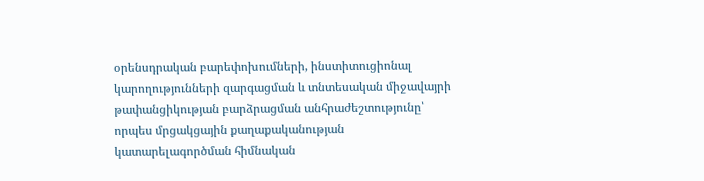օրենսդրական բարեփոխումների, ինստիտուցիոնալ կարողությունների զարգացման և տնտեսական միջավայրի թափանցիկության բարձրացման անհրաժեշտությունը՝ որպես մրցակցային քաղաքականության կատարելագործման հիմնական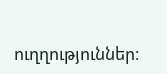ուղղություններ։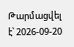Թարմացվել է՝ 2026-09-20